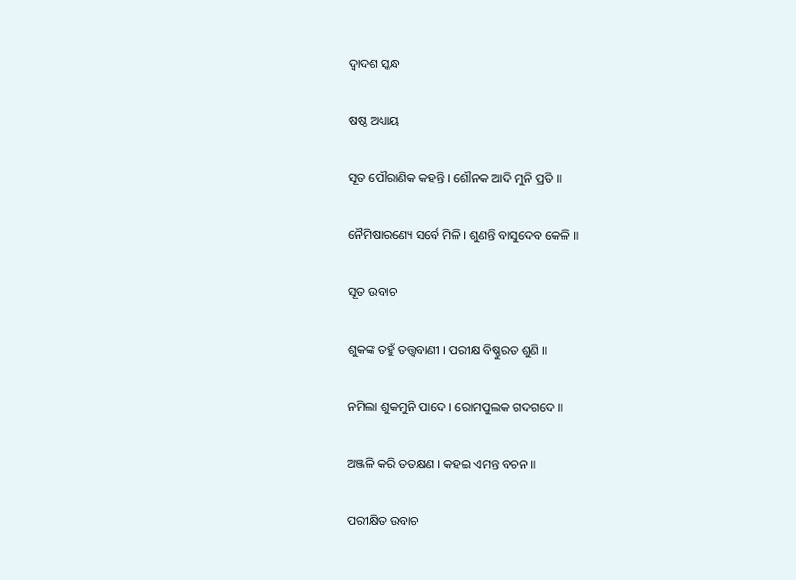ଦ୍ୱାଦଶ ସ୍କନ୍ଧ

ଷଷ୍ଠ ଅଧ୍ୟାୟ

ସୂତ ପୌରାଣିକ କହନ୍ତି । ଶୌନକ ଆଦି ମୁନି ପ୍ରତି ॥

ନୈମିଷାରଣ୍ୟେ ସର୍ବେ ମିଳି । ଶୁଣନ୍ତି ବାସୁଦେବ କେଳି ॥

ସୂତ ଉବାଚ

ଶୁକଙ୍କ ତହୁଁ ତତ୍ତ୍ୱବାଣୀ । ପରୀକ୍ଷ ବିଷ୍ଣୁରତ ଶୁଣି ॥

ନମିଲା ଶୁକମୁନି ପାଦେ । ରୋମପୁଲକ ଗଦଗଦେ ॥

ଅଞ୍ଜଳି କରି ତତକ୍ଷଣ । କହଇ ଏମନ୍ତ ବଚନ ॥

ପରୀକ୍ଷିତ ଉବାଚ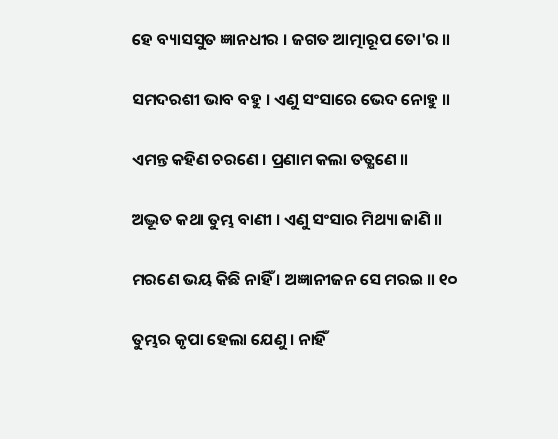ହେ ବ୍ୟାସସୁତ ଜ୍ଞାନଧୀର । ଜଗତ ଆତ୍ମାରୂପ ତୋ'ର ॥

ସମଦରଶୀ ଭାବ ବହୁ । ଏଣୁ ସଂସାରେ ଭେଦ ନୋହୁ ॥

ଏମନ୍ତ କହିଣ ଚରଣେ । ପ୍ରଣାମ କଲା ତତ୍କ୍ଷଣେ ॥

ଅଦ୍ଭୂତ କଥା ତୁମ୍ଭ ବାଣୀ । ଏଣୁ ସଂସାର ମିଥ୍ୟା ଜାଣି ॥

ମରଣେ ଭୟ କିଛି ନାହିଁ । ଅଜ୍ଞାନୀଜନ ସେ ମରଇ ॥ ୧୦

ତୁମ୍ଭର କୃପା ହେଲା ଯେଣୁ । ନାହିଁ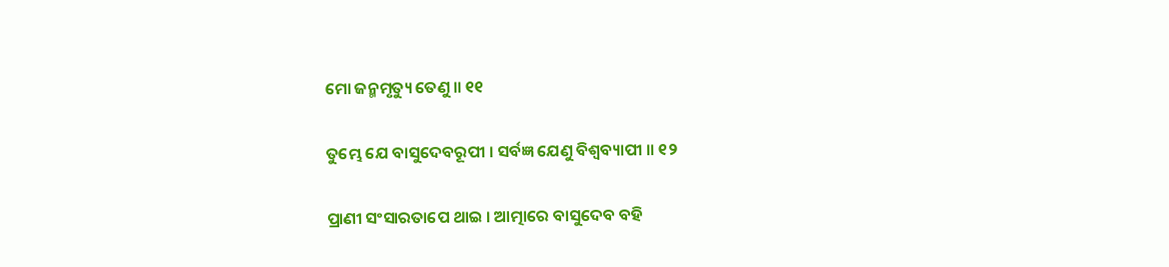ମୋ ଜନ୍ମମୃତ୍ୟୁ ତେଣୁ ॥ ୧୧

ତୁମ୍ଭେ ଯେ ବାସୁଦେବରୂପୀ । ସର୍ବଜ୍ଞ ଯେଣୁ ବିଶ୍ୱବ୍ୟାପୀ ॥ ୧୨

ପ୍ରାଣୀ ସଂସାରତାପେ ଥାଇ । ଆତ୍ମାରେ ବାସୁଦେବ ବହି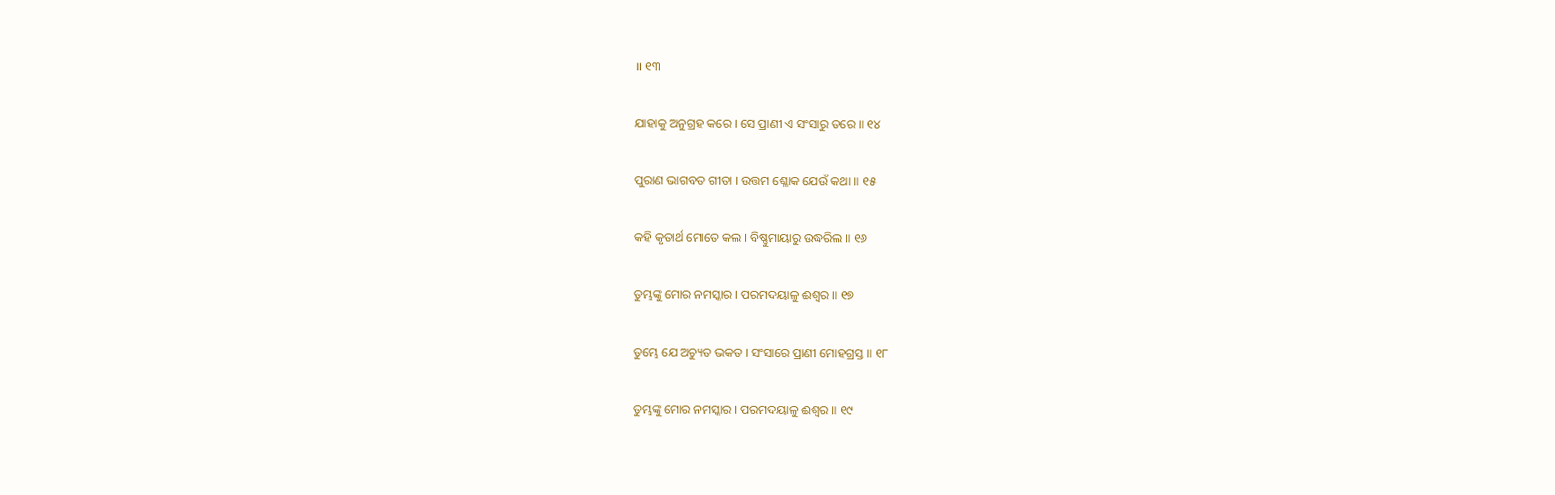॥ ୧୩

ଯାହାକୁ ଅନୁଗ୍ରହ କରେ । ସେ ପ୍ରାଣୀ ଏ ସଂସାରୁ ତରେ ॥ ୧୪

ପୁରାଣ ଭାଗବତ ଗୀତା । ଉତ୍ତମ ଶ୍ଳୋକ ଯେଉଁ କଥା ॥ ୧୫

କହି କୃତାର୍ଥ ମୋତେ କଲ । ବିଷ୍ଣୁମାୟାରୁ ଉଦ୍ଧରିଲ ॥ ୧୬

ତୁମ୍ଭଙ୍କୁ ମୋର ନମସ୍କାର । ପରମଦୟାଳୁ ଈଶ୍ୱର ॥ ୧୭

ତୁମ୍ଭେ ଯେ ଅଚ୍ୟୁତ ଭକତ । ସଂସାରେ ପ୍ରାଣୀ ମୋହଗ୍ରସ୍ତ ॥ ୧୮

ତୁମ୍ଭଙ୍କୁ ମୋର ନମସ୍କାର । ପରମଦୟାଳୁ ଈଶ୍ୱର ॥ ୧୯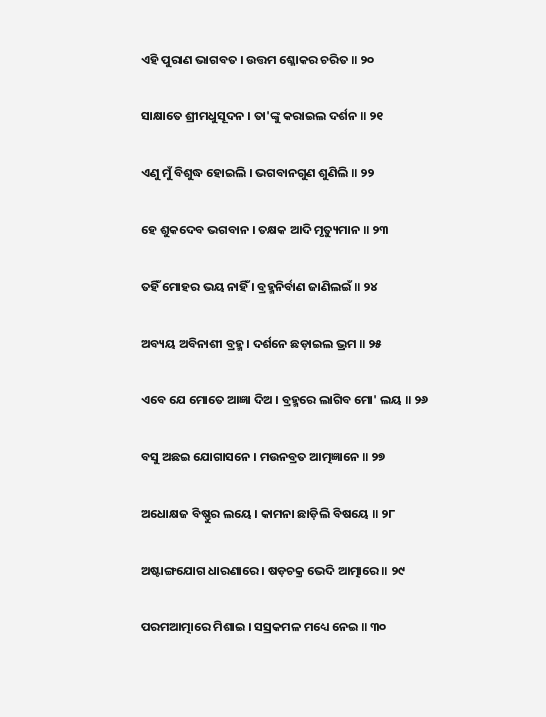ଏହି ପୁରାଣ ଭାଗବତ । ଉତ୍ତମ ଶ୍ଳୋକର ଚରିତ ॥ ୨୦

ସାକ୍ଷାତେ ଶ୍ରୀମଧୁସୂଦନ । ତା'ଙ୍କୁ କରାଇଲ ଦର୍ଶନ ॥ ୨୧

ଏଣୁ ମୁଁ ବିଶୁଦ୍ଧ ହୋଇଲି । ଭଗବାନଗୁଣ ଶୁଣିଲି ॥ ୨୨

ହେ ଶୁକଦେବ ଭଗବାନ । ତକ୍ଷକ ଆଦି ମୃତ୍ୟୁମାନ ॥ ୨୩

ତହିଁ ମୋହର ଭୟ ନାହିଁ । ବ୍ରହ୍ମନିର୍ବାଣ ଜାଣିଲଇଁ ॥ ୨୪

ଅବ୍ୟୟ ଅବିନାଶୀ ବ୍ରହ୍ମ । ଦର୍ଶନେ ଛଡ଼ାଇଲ ଭ୍ରମ ॥ ୨୫

ଏବେ ଯେ ମୋତେ ଆଜ୍ଞା ଦିଅ । ବ୍ରହ୍ମରେ ଲାଗିବ ମୋ' ଲୟ ॥ ୨୬

ବସୁ ଅଛଇ ଯୋଗାସନେ । ମଉନବ୍ରତ ଆତ୍ମଜ୍ଞାନେ ॥ ୨୭

ଅଧୋକ୍ଷଜ ବିଷ୍ଣୁର ଲୟେ । କାମନା ଛାଡ଼ିଲି ବିଷୟେ ॥ ୨୮

ଅଷ୍ଟାଙ୍ଗଯୋଗ ଧାରଣାରେ । ଷଡ଼ଚକ୍ର ଭେଦି ଆତ୍ମାରେ ॥ ୨୯

ପରମଆତ୍ମାରେ ମିଶାଇ । ସସ୍ରକମଳ ମଧ୍ୟେ ନେଇ ॥ ୩୦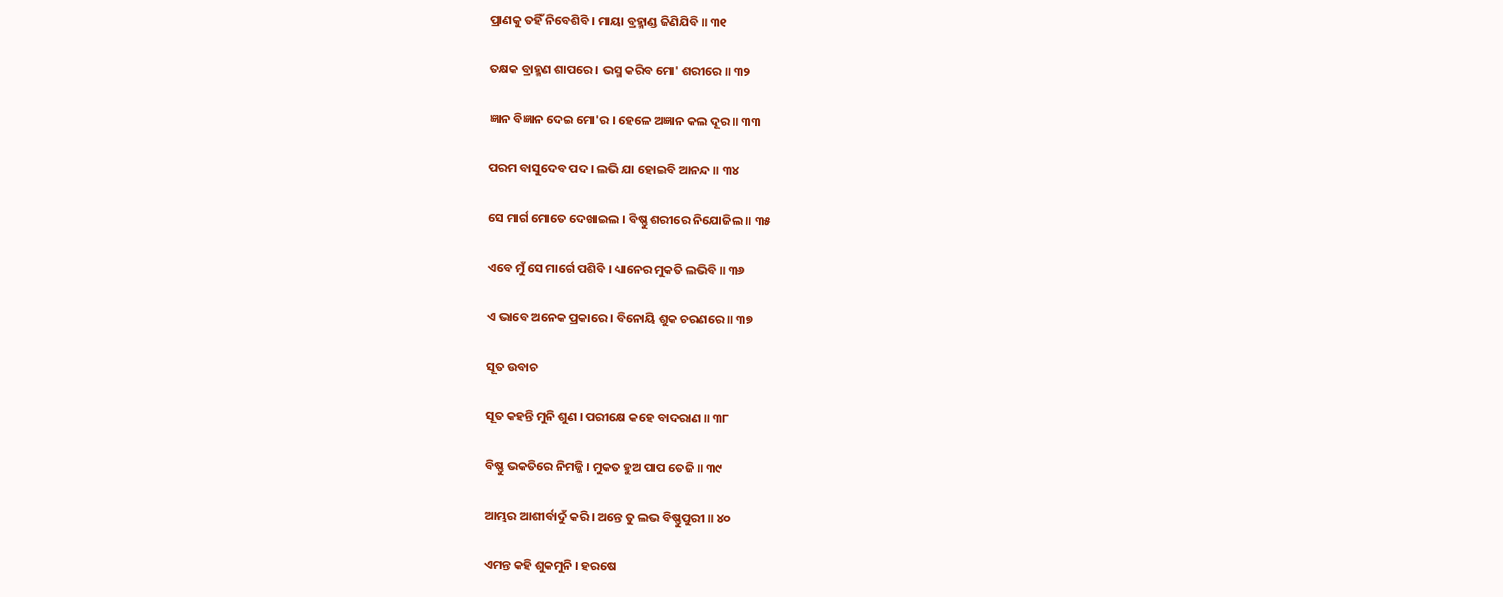ପ୍ରାଣକୁ ତହିଁ ନିବେଶିବି । ମାୟା ବ୍ରହ୍ମାଣ୍ଡ ଜିଣିଯିବି ॥ ୩୧

ତକ୍ଷକ ବ୍ରାହ୍ମଣ ଶାପରେ । ଭସ୍ମ କରିବ ମୋ' ଶରୀରେ ॥ ୩୨

ଜ୍ଞାନ ବିଜ୍ଞାନ ଦେଇ ମୋ'ର । ହେଳେ ଅଜ୍ଞାନ କଲ ଦୂର ॥ ୩୩

ପରମ ବାସୁଦେବ ପଦ । ଲଭି ଯା ହୋଇବି ଆନନ୍ଦ ॥ ୩୪

ସେ ମାର୍ଗ ମୋତେ ଦେଖାଇଲ । ବିଷ୍ଣୁ ଶରୀରେ ନିଯୋଜିଲ ॥ ୩୫

ଏବେ ମୁଁ ସେ ମାର୍ଗେ ପଶିବି । ଧ୍ୟାନେର ମୁକତି ଲଭିବି ॥ ୩୬

ଏ ଭାବେ ଅନେକ ପ୍ରକାରେ । ବିନୋୟି ଶୁକ ଚରଣରେ ॥ ୩୭

ସୂତ ଉବାଚ

ସୂତ କହନ୍ତି ମୁନି ଶୁଣ । ପରୀକ୍ଷେ କହେ ବାଦରାଣ ॥ ୩୮

ବିଷ୍ଣୁ ଭକତିରେ ନିମଜ୍ଜି । ମୁକତ ହୁଅ ପାପ ତେଜି ॥ ୩୯

ଆମ୍ଭର ଆଶୀର୍ବାଦୁଁ କରି । ଅନ୍ତେ ତୁ ଲଭ ବିଷ୍ଣୁପୁରୀ ॥ ୪୦

ଏମନ୍ତ କହି ଶୁକମୁନି । ହରଷେ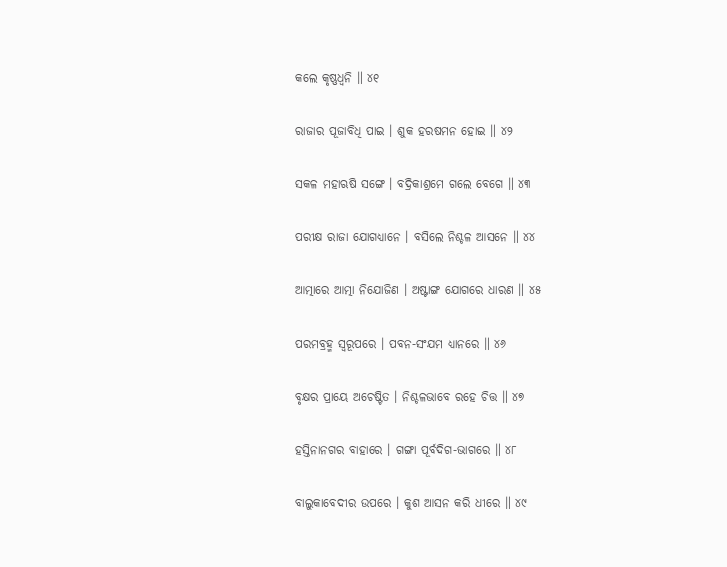କଲେ କୃଷ୍ଣଧ୍ୱନି ॥ ୪୧

ରାଜାର ପୂଜାବିଧି ପାଇ । ଶୁକ ହରଷମନ ହୋଇ ॥ ୪୨

ସକଳ ମହାଋଷି ସଙ୍ଗେ । ବଦ୍ରିକାଶ୍ରମେ ଗଲେ ବେଗେ ॥ ୪୩

ପରୀକ୍ଷ ରାଜା ଯୋଗଧ୍ୟାନେ । ବସିଲେ ନିଶ୍ଚଳ ଆସନେ ॥ ୪୪

ଆତ୍ମାରେ ଆତ୍ମା ନିଯୋଜିଣ । ଅଷ୍ଟାଙ୍ଗ ଯୋଗରେ ଧାରଣ ॥ ୪୫

ପରମବ୍ରହ୍ମ ସ୍ୱରୂପରେ । ପବନ-ସଂଯମ ଧ୍ୟାନରେ ॥ ୪୬

ବୃକ୍ଷର ପ୍ରାୟେ ଅଚେଷ୍ଟିତ । ନିଶ୍ଚଳଭାବେ ରହେ ଚିତ୍ତ ॥ ୪୭

ହସ୍ତିନାନଗର ବାହାରେ । ଗଙ୍ଗା ପୂର୍ବଦିଗ-ଭାଗରେ ॥ ୪୮

ବାଲୁକାବେଦୀର ଉପରେ । କୁଶ ଆସନ କରି ଧୀରେ ॥ ୪୯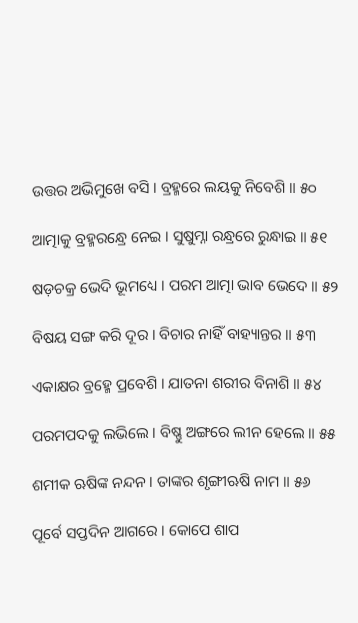ଉତ୍ତର ଅଭିମୁଖେ ବସି । ବ୍ରହ୍ମରେ ଲୟକୁ ନିବେଶି ॥ ୫୦

ଆତ୍ମାକୁ ବ୍ରହ୍ମରନ୍ଧ୍ରେ ନେଇ । ସୁଷୁମ୍ନା ରନ୍ଧ୍ରରେ ରୁନ୍ଧାଇ ॥ ୫୧

ଷଡ଼ଚକ୍ର ଭେଦି ଭୂମଧ୍ୟେ । ପରମ ଆତ୍ମା ଭାବ ଭେଦେ ॥ ୫୨

ବିଷୟ ସଙ୍ଗ କରି ଦୂର । ବିଚାର ନାହିଁ ବାହ୍ୟାନ୍ତର ॥ ୫୩

ଏକାକ୍ଷର ବ୍ରହ୍ମେ ପ୍ରବେଶି । ଯାତନା ଶରୀର ବିନାଶି ॥ ୫୪

ପରମପଦକୁ ଲଭିଲେ । ବିଷ୍ଣୁ ଅଙ୍ଗରେ ଲୀନ ହେଲେ ॥ ୫୫

ଶମୀକ ଋଷିଙ୍କ ନନ୍ଦନ । ତାଙ୍କର ଶୃଙ୍ଗୀଋଷି ନାମ ॥ ୫୬

ପୂର୍ବେ ସପ୍ତଦିନ ଆଗରେ । କୋପେ ଶାପ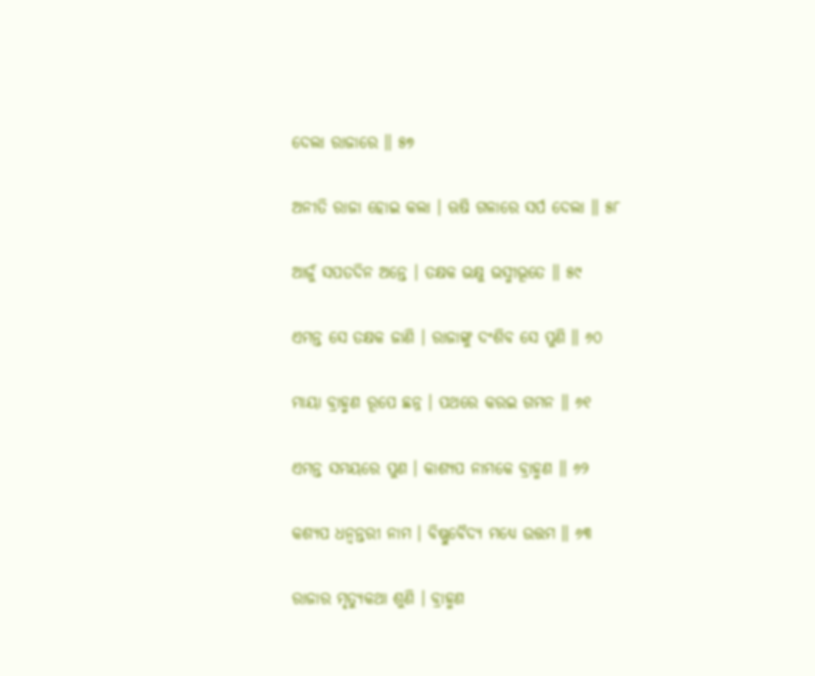ଦେଲା ରାଜାରେ ॥ ୫୭

ଅନୀତି ରାଜା ହୋଇ କଲା । ଋଷି ଗଳାରେ ସର୍ପ ଦେଲା ॥ ୫୮

ଆଜୁଁ ସପତଦିନ ଅନ୍ତେ । ତକ୍ଷକ ଭକ୍ଷୁ ଭସ୍ମୀଭୂତେ ॥ ୫୯

ଏମନ୍ତ ସେ ତକ୍ଷକ ଜାଣି । ରାଜାଙ୍କୁ ଦଂଶିବ ସେ ପୁଣି ॥ ୬୦

ମାୟା ବ୍ରାହ୍ମଣ ରୂପେ ଛନ୍ନ । ପଥରେ କରଇ ଗମନ ॥ ୬୧

ଏମନ୍ତ ସମୟରେ ପୁଣ । କାଶ୍ୟପ ନାମକେ ବ୍ରାହ୍ମଣ ॥ ୬୨

କଶ୍ୟପ ଧନ୍ୱନ୍ତରୀ ନାମ । ବିଷ୍ଣୁବୈଦ୍ୟ ମଧ୍ୟେ ଉତ୍ତମ ॥ ୬୩

ରାଜାର ମୃତ୍ୟୁକଥା ଶୁଣି । ବ୍ରାହ୍ମଣ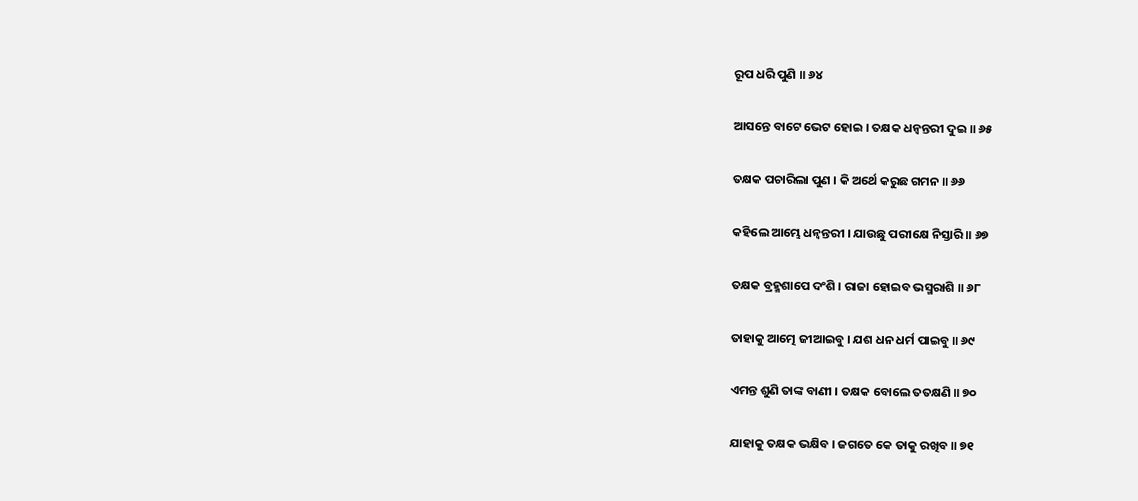ରୂପ ଧରି ପୁଣି ॥ ୬୪

ଆସନ୍ତେ ବାଟେ ଭେଟ ହୋଇ । ତକ୍ଷକ ଧନ୍ୱନ୍ତରୀ ଦୁଇ ॥ ୬୫

ତକ୍ଷକ ପଚାରିଲା ପୁଣ । କି ଅର୍ଥେ କରୁଛ ଗମନ ॥ ୬୬

କହିଲେ ଆମ୍ଭେ ଧନ୍ୱନ୍ତରୀ । ଯାଉଛୁ ପରୀକ୍ଷେ ନିସ୍ତାରି ॥ ୬୭

ତକ୍ଷକ ବ୍ରହ୍ମଶାପେ ଦଂଶି । ରାଜା ହୋଇବ ଭସ୍ମରାଶି ॥ ୬୮

ତାହାକୁ ଆତ୍ମେ ଜୀଆଇବୁ । ଯଶ ଧନ ଧର୍ମ ପାଇବୁ ॥ ୬୯

ଏମନ୍ତ ଶୁଣି ତାଙ୍କ ବାଣୀ । ତକ୍ଷକ ବୋଲେ ତତକ୍ଷଣି ॥ ୭୦

ଯାହାକୁ ତକ୍ଷକ ଭକ୍ଷିବ । ଜଗତେ କେ ତାକୁ ରଖିବ ॥ ୭୧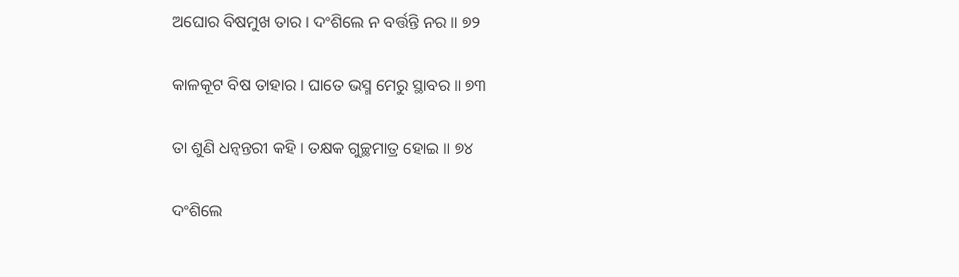ଅଘୋର ବିଷମୁଖ ତାର । ଦଂଶିଲେ ନ ବର୍ତ୍ତନ୍ତି ନର ॥ ୭୨

କାଳକୂଟ ବିଷ ତାହାର । ଘାତେ ଭସ୍ମ ମେରୁ ସ୍ଥାବର ॥ ୭୩

ତା ଶୁଣି ଧନ୍ୱନ୍ତରୀ କହି । ତକ୍ଷକ ଗୁଚ୍ଛମାତ୍ର ହୋଇ ॥ ୭୪

ଦଂଶିଲେ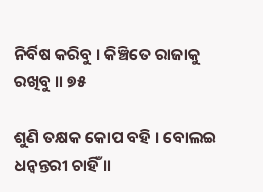ନିର୍ବିଷ କରିବୁ । କିଞ୍ଚିତେ ରାଜାକୁ ରଖିବୁ ॥ ୭୫

ଶୁଣି ତକ୍ଷକ କୋପ ବହି । ବୋଲଇ ଧନ୍ୱନ୍ତରୀ ଚାହିଁ ॥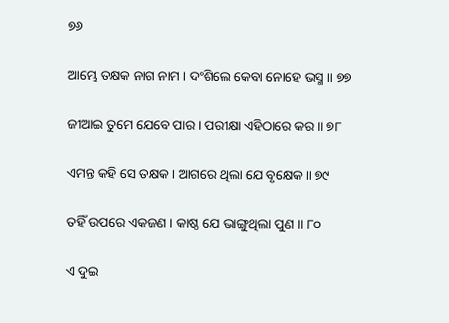୭୬

ଆମ୍ଭେ ତକ୍ଷକ ନାଗ ନାମ । ଦଂଶିଲେ କେବା ନୋହେ ଭସ୍ମ ॥ ୭୭

ଜୀଆଇ ତୁମେ ଯେବେ ପାର । ପରୀକ୍ଷା ଏହିଠାରେ କର ॥ ୭୮

ଏମନ୍ତ କହି ସେ ତକ୍ଷକ । ଆଗରେ ଥିଲା ଯେ ବୃକ୍ଷେକ ॥ ୭୯

ତହିଁ ଉପରେ ଏକଜଣ । କାଷ୍ଠ ଯେ ଭାଙ୍ଗୁଥିଲା ପୁଣ ॥ ୮୦

ଏ ଦୁଇ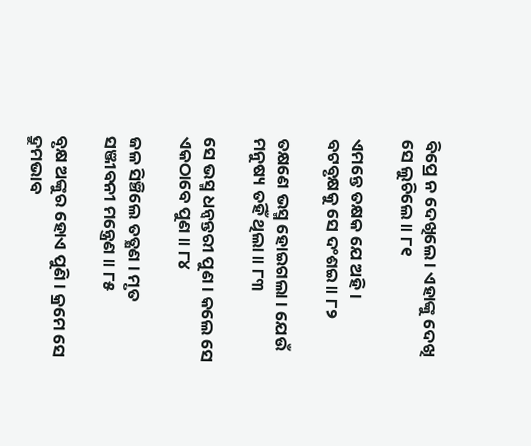ବିପ୍ରେ ନ ଦେଖିଲେ । ଏହାଙ୍କୁ ଦେଖି ସେ ଲୁଚିଲେ ॥ ୮୧

ଏମନ୍ତେ ତକ୍ଷକ ଯେ ଅହି । ବଟବୃକ୍ଷକୁ ସେ ଦଂଶଇ ॥ ୮୨

ତକ୍ଷଣେ ଭସ୍ମ ହୋଇଗଲା । ଯେଉଁ ମନୁଷ୍ୟ ତହିଁ ଥିଲା ॥ ୮୩

ସେ ଭସ୍ମ ଧନ୍ୱନ୍ତରୀ ପୁଣ । କଲେ ସେ ଏକଠାବେ ପୁଣ ॥ ୮୪

ଜଳ ସିଞ୍ଚିଲେ ତତ୍କ୍ଷଣ । ମୃତ ସଞ୍ଜୀବନୀ ମନ୍ତ୍ରେଣ ॥ ୮୫

ବୃକ୍ଷ ଅଙ୍କୁର ହୋଏ ପୁଣି । କ୍ରମେ ସେ ଦ୍ରୁମଭାବ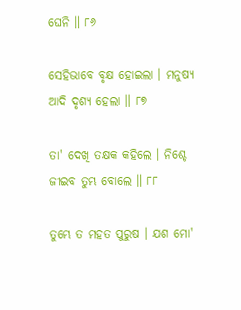ଘେନି ॥ ୮୬

ସେହିଭାବେ ବୃକ୍ଷ ହୋଇଲା । ମନୁଷ୍ୟ ଆଦି ଦୃଶ୍ୟ ହେଲା ॥ ୮୭

ତା' ଦେଖି ତକ୍ଷକ କହିଲେ । ନିଶ୍ଚେ ଜୀଇବ ତୁମ୍ଭ ବୋଲେ ॥ ୮୮

ତୁମ୍ଭେ ତ ମହତ ପୁରୁଷ । ଯଶ ମୋ'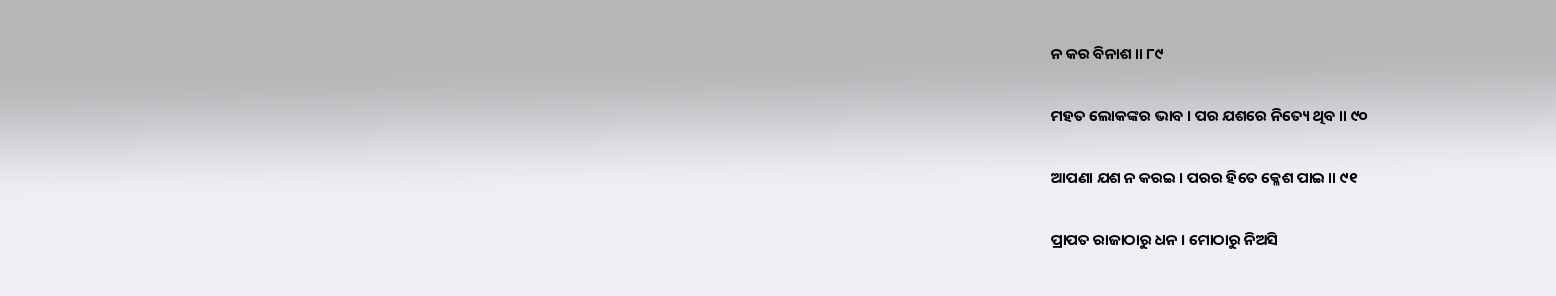ନ କର ବିନାଶ ॥ ୮୯

ମହତ ଲୋକଙ୍କର ଭାବ । ପର ଯଶରେ ନିତ୍ୟେ ଥିବ ॥ ୯୦

ଆପଣା ଯଶ ନ କରଇ । ପରର ହିତେ କ୍ଳେଶ ପାଇ ॥ ୯୧

ପ୍ରାପତ ରାଜାଠାରୁ ଧନ । ମୋଠାରୁ ନିଅସି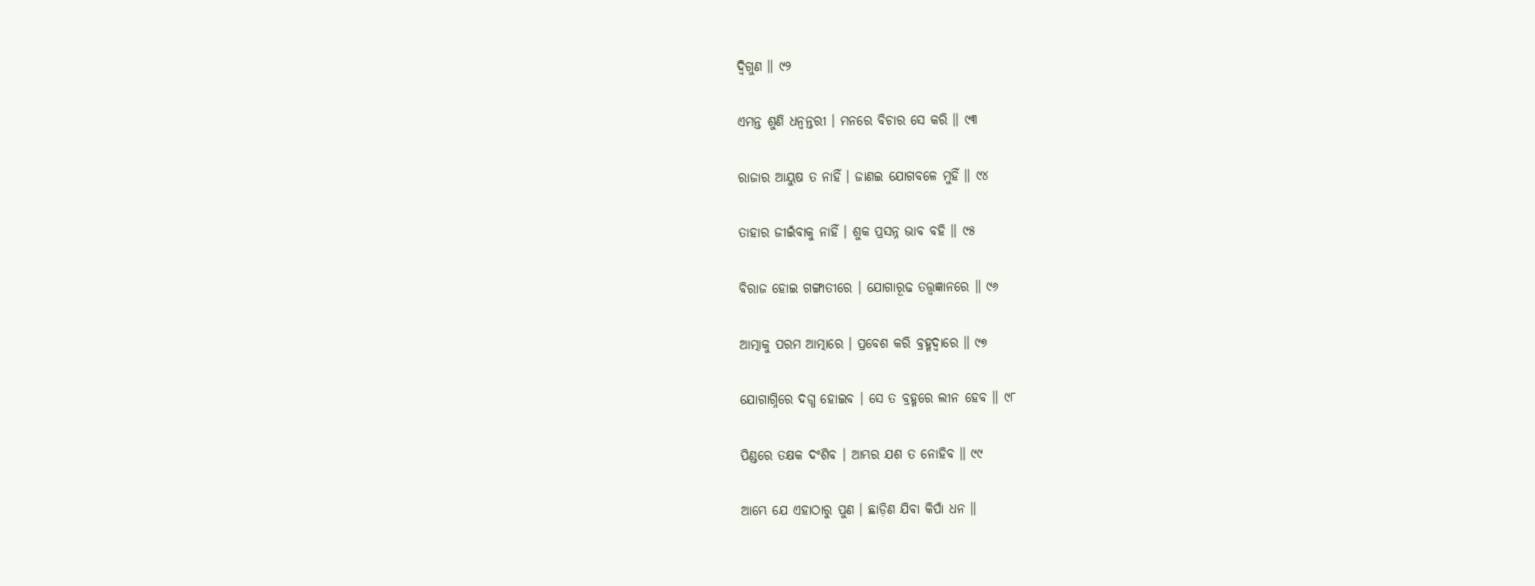ଦ୍ୱିଗୁଣ ॥ ୯୨

ଏମନ୍ତ ଶୁଣି ଧନ୍ୱନ୍ତରୀ । ମନରେ ବିଚାର ସେ କରି ॥ ୯୩

ରାଜାର ଆୟୁଷ ତ ନାହିଁ । ଜାଣଇ ଯୋଗବଳେ ମୁହିଁ ॥ ୯୪

ତାହାର ଜୀଇଁବାକୁ ନାହିଁ । ଶୁକ ପ୍ରସନ୍ନ ଭାବ ବହି ॥ ୯୫

ବିରାଜ ହୋଇ ଗଙ୍ଗାତୀରେ । ଯୋଗାରୂଢ ତତ୍ତ୍ୱଜ୍ଞାନରେ ॥ ୯୬

ଆତ୍ମାକୁ ପରମ ଆତ୍ମାରେ । ପ୍ରବେଶ କରି ବ୍ରହ୍ମଦ୍ୱାରେ ॥ ୯୭

ଯୋଗାଗ୍ନିରେ ଦଗ୍ଧ ହୋଇବ । ସେ ତ ବ୍ରହ୍ମରେ ଲୀନ ହେବ ॥ ୯୮

ପିଣ୍ଡରେ ତକ୍ଷକ ଦଂଶିବ । ଆମ୍ଭର ଯଶ ତ ନୋହିବ ॥ ୯୯

ଆମ୍ଭେ ଯେ ଏହାଠାରୁ ପୁଣ । ଛାଡ଼ିଣ ଯିବା କିପାଁ ଧନ ॥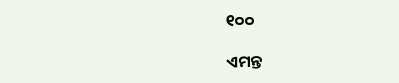୧୦୦

ଏମନ୍ତ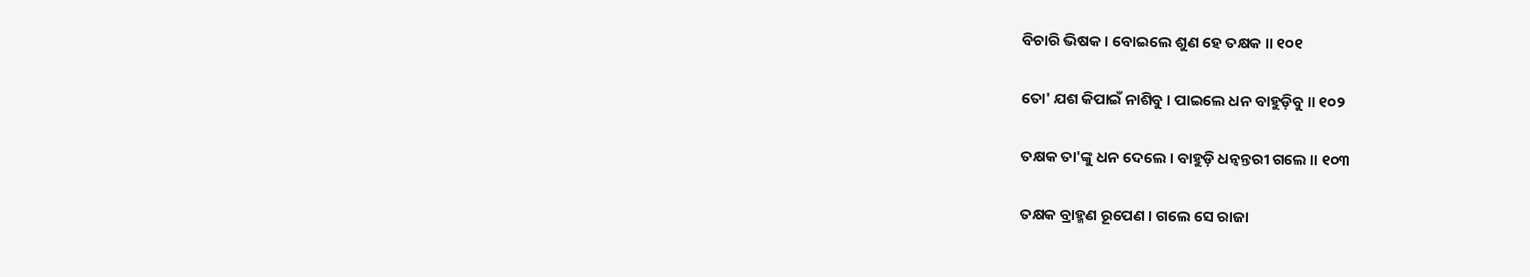ବିଚାରି ଭିଷକ । ବୋଇଲେ ଶୁଣ ହେ ତକ୍ଷକ ॥ ୧୦୧

ତୋ' ଯଶ କିପାଇଁ ନାଶିବୁ । ପାଇଲେ ଧନ ବାହୁଡ଼ିବୁ ॥ ୧୦୨

ତକ୍ଷକ ତା'ଙ୍କୁ ଧନ ଦେଲେ । ବାହୁଡ଼ି ଧନ୍ୱନ୍ତରୀ ଗଲେ ॥ ୧୦୩

ତକ୍ଷକ ବ୍ରାହ୍ମଣ ରୂପେଣ । ଗଲେ ସେ ରାଜା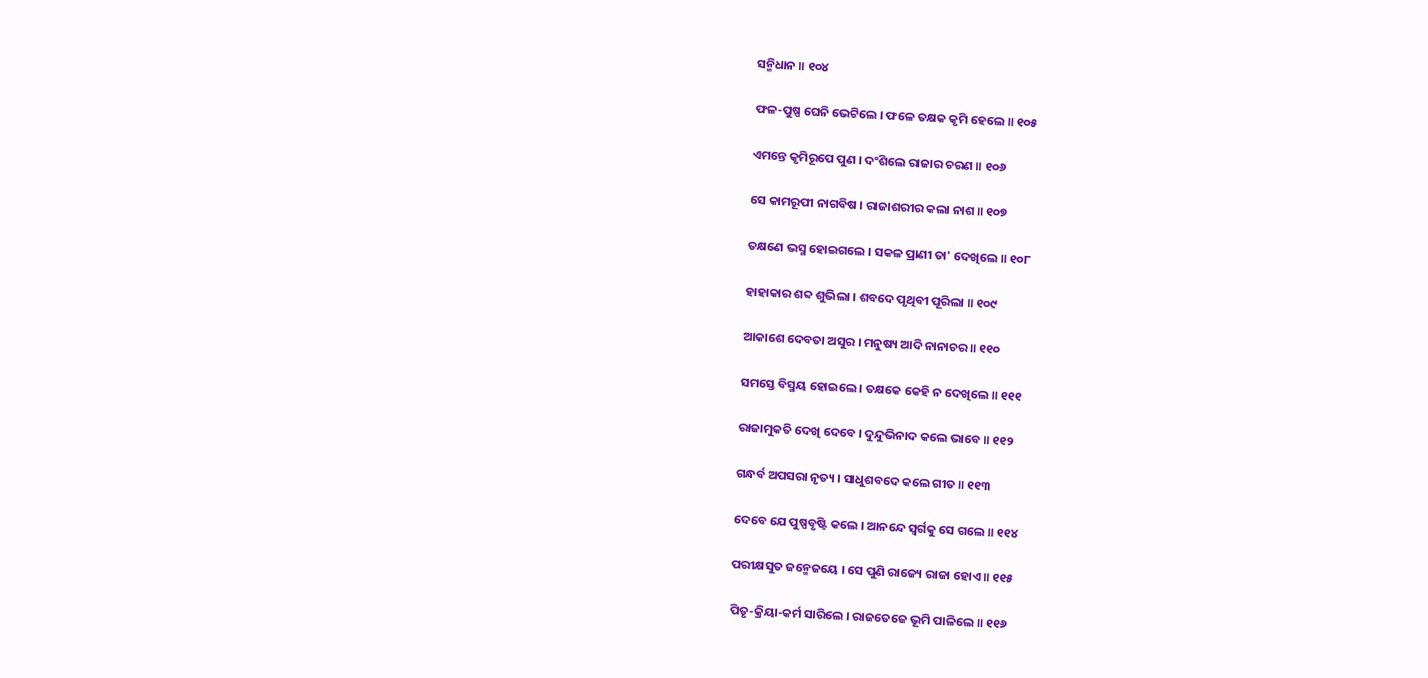ସନ୍ମିଧାନ ॥ ୧୦୪

ଫଳ-ପୁଷ୍ପ ଘେନି ଭେଟିଲେ । ଫଳେ ତକ୍ଷକ କୃମି ହେଲେ ॥ ୧୦୫

ଏମନ୍ତେ କୃମିରୂପେ ପୁଣ । ଦଂଶିଲେ ରାଜାର ଚରଣ ॥ ୧୦୬

ସେ କାମରୂପୀ ନାଗବିଷ । ରାଜାଶରୀର କଲା ନାଶ ॥ ୧୦୭

ତକ୍ଷଣେ ଭସ୍ମ ହୋଇଗଲେ । ସକଳ ପ୍ରାଣୀ ତା' ଦେଖିଲେ ॥ ୧୦୮

ହାହାକାର ଶବ୍ଦ ଶୁଭିଲା । ଶବଦେ ପୃଥିବୀ ପୂରିଲା ॥ ୧୦୯

ଆକାଶେ ଦେବତା ଅସୁର । ମନୁଷ୍ୟ ଆଦି ନାନାଚର ॥ ୧୧୦

ସମସ୍ତେ ବିସ୍ମୟ ହୋଇଲେ । ତକ୍ଷକେ କେହି ନ ଦେଖିଲେ ॥ ୧୧୧

ରାଜାମୁକତି ଦେଖି ଦେବେ । ଦୁନ୍ଦୁଭିନାଦ କଲେ ଭାବେ ॥ ୧୧୨

ଗନ୍ଧର୍ବ ଅପସରା ନୃତ୍ୟ । ସାଧୁଶବଦେ କଲେ ଗୀତ ॥ ୧୧୩

ଦେବେ ଯେ ପୁଷ୍ପବୃଷ୍ଟି କଲେ । ଆନନ୍ଦେ ସ୍ୱର୍ଗକୁ ସେ ଗଲେ ॥ ୧୧୪

ପରୀକ୍ଷସୁତ ଜନ୍ମେଜୟେ । ସେ ପୁଣି ରାଜ୍ୟେ ରାଜା ହୋଏ ॥ ୧୧୫

ପିତୃ-କ୍ରିୟା-କର୍ମ ସାରିଲେ । ରାଜତେଜେ ଭୂମି ପାଳିଲେ ॥ ୧୧୬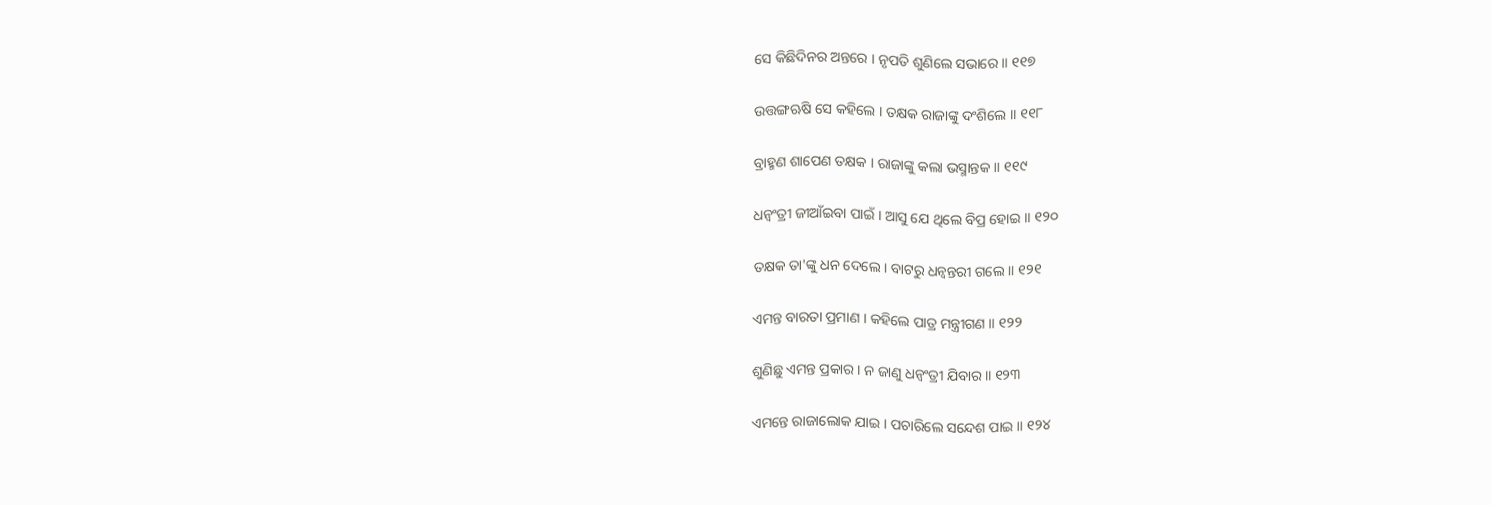ସେ କିଛିଦିନର ଅନ୍ତରେ । ନୃପତି ଶୁଣିଲେ ସଭାରେ ॥ ୧୧୭

ଉତ୍ତଙ୍ଗଋଷି ସେ କହିଲେ । ତକ୍ଷକ ରାଜାଙ୍କୁ ଦଂଶିଲେ ॥ ୧୧୮

ବ୍ରାହ୍ମଣ ଶାପେଣ ତକ୍ଷକ । ରାଜାଙ୍କୁ କଲା ଭସ୍ମାନ୍ତକ ॥ ୧୧୯

ଧନ୍ୱଂତ୍ରୀ ଜୀଆଁଇବା ପାଇଁ । ଆସୁ ଯେ ଥିଲେ ବିପ୍ର ହୋଇ ॥ ୧୨୦

ତକ୍ଷକ ତା'ଙ୍କୁ ଧନ ଦେଲେ । ବାଟରୁ ଧନ୍ୱନ୍ତରୀ ଗଲେ ॥ ୧୨୧

ଏମନ୍ତ ବାରତା ପ୍ରମାଣ । କହିଲେ ପାତ୍ର ମନ୍ତ୍ରୀଗଣ ॥ ୧୨୨

ଶୁଣିଛୁ ଏମନ୍ତ ପ୍ରକାର । ନ ଜାଣୁ ଧନ୍ୱଂତ୍ରୀ ଯିବାର ॥ ୧୨୩

ଏମନ୍ତେ ରାଜାଲୋକ ଯାଇ । ପଚାରିଲେ ସନ୍ଦେଶ ପାଇ ॥ ୧୨୪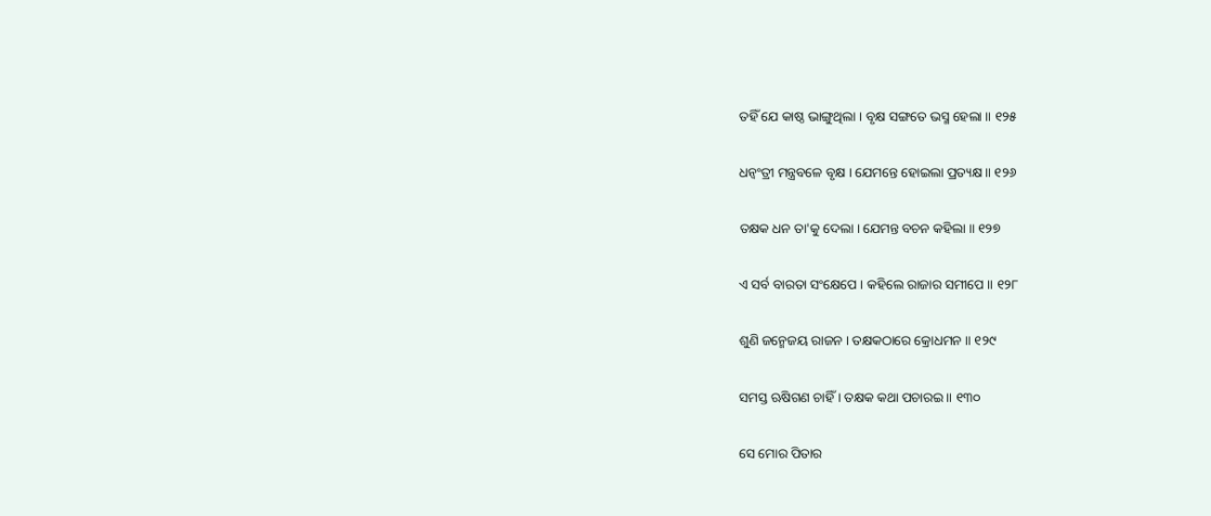ତହିଁ ଯେ କାଷ୍ଠ ଭାଙ୍ଗୁଥିଲା । ବୃକ୍ଷ ସଙ୍ଗତେ ଭସ୍ମ ହେଲା ॥ ୧୨୫

ଧନ୍ୱଂତ୍ରୀ ମନ୍ତ୍ରବଳେ ବୃକ୍ଷ । ଯେମନ୍ତେ ହୋଇଲା ପ୍ରତ୍ୟକ୍ଷ ॥ ୧୨୬

ତକ୍ଷକ ଧନ ତା'କୁ ଦେଲା । ଯେମନ୍ତ ବଚନ କହିଲା ॥ ୧୨୭

ଏ ସର୍ବ ବାରତା ସଂକ୍ଷେପେ । କହିଲେ ରାଜାର ସମୀପେ ॥ ୧୨୮

ଶୁଣି ଜନ୍ମେଜୟ ରାଜନ । ତକ୍ଷକଠାରେ କ୍ରୋଧମନ ॥ ୧୨୯

ସମସ୍ତ ଋଷିଗଣ ଚାହିଁ । ତକ୍ଷକ କଥା ପଚାରଇ ॥ ୧୩୦

ସେ ମୋର ପିତାର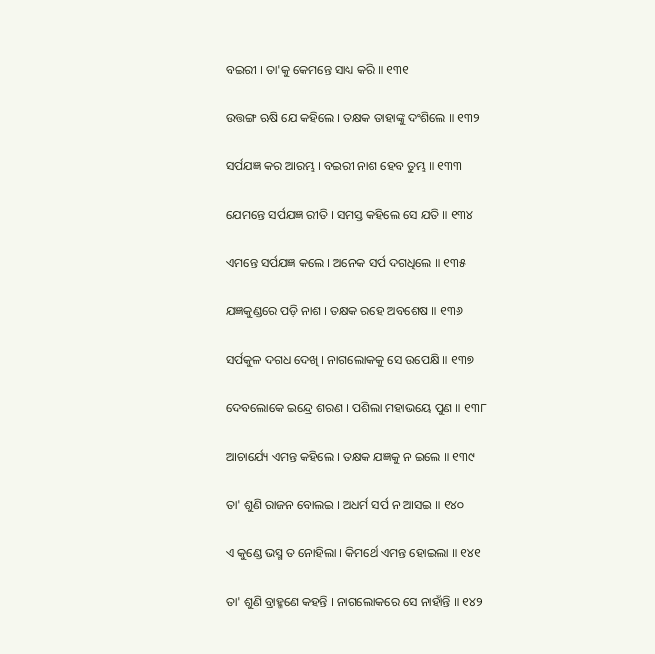ବଇରୀ । ତା'କୁ କେମନ୍ତେ ସାଧ୍ୟ କରି ॥ ୧୩୧

ଉତ୍ତଙ୍ଗ ଋଷି ଯେ କହିଲେ । ତକ୍ଷକ ତାହାଙ୍କୁ ଦଂଶିଲେ ॥ ୧୩୨

ସର୍ପଯଜ୍ଞ କର ଆରମ୍ଭ । ବଇରୀ ନାଶ ହେବ ତୁମ୍ଭ ॥ ୧୩୩

ଯେମନ୍ତେ ସର୍ପଯଜ୍ଞ ରୀତି । ସମସ୍ତ କହିଲେ ସେ ଯତି ॥ ୧୩୪

ଏମନ୍ତେ ସର୍ପଯଜ୍ଞ କଲେ । ଅନେକ ସର୍ପ ଦଗଧିଲେ ॥ ୧୩୫

ଯଜ୍ଞକୁଣ୍ଡରେ ପଡ଼ି ନାଶ । ତକ୍ଷକ ରହେ ଅବଶେଷ ॥ ୧୩୬

ସର୍ପକୁଳ ଦଗଧ ଦେଖି । ନାଗଲୋକକୁ ସେ ଉପେକ୍ଷି ॥ ୧୩୭

ଦେବଲୋକେ ଇନ୍ଦ୍ରେ ଶରଣ । ପଶିଲା ମହାଭୟେ ପୁଣ ॥ ୧୩୮

ଆଚାର୍ଯ୍ୟେ ଏମନ୍ତ କହିଲେ । ତକ୍ଷକ ଯଜ୍ଞକୁ ନ ଇଲେ ॥ ୧୩୯

ତା' ଶୁଣି ରାଜନ ବୋଲଇ । ଅଧର୍ମ ସର୍ପ ନ ଆସଇ ॥ ୧୪୦

ଏ କୁଣ୍ଡେ ଭସ୍ମ ତ ନୋହିଲା । କିମର୍ଥେ ଏମନ୍ତ ହୋଇଲା ॥ ୧୪୧

ତା' ଶୁଣି ବ୍ରାହ୍ମଣେ କହନ୍ତି । ନାଗଲୋକରେ ସେ ନାହାଁନ୍ତି ॥ ୧୪୨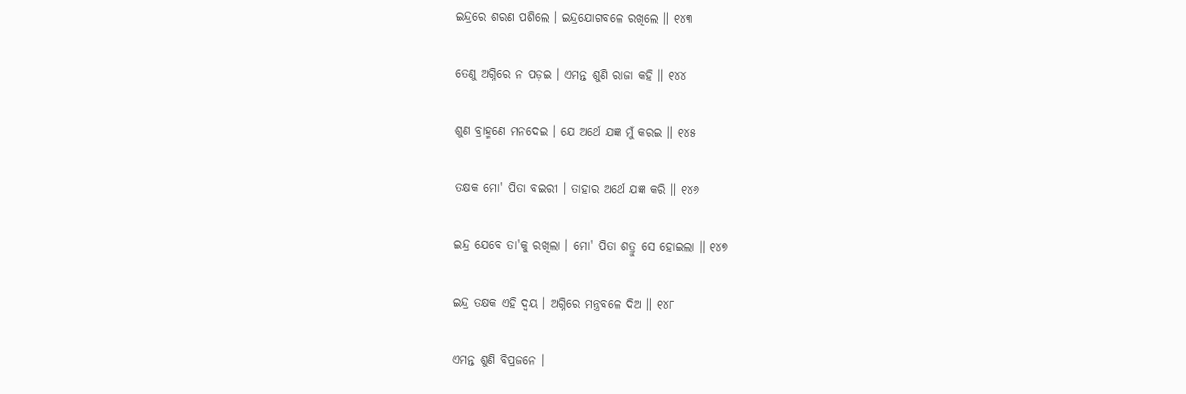ଇନ୍ଦ୍ରରେ ଶରଣ ପଶିଲେ । ଇନ୍ଦ୍ରଯୋଗବଳେ ରଖିଲେ ॥ ୧୪୩

ତେଣୁ ଅଗ୍ନିରେ ନ ପଡ଼ଇ । ଏମନ୍ତ ଶୁଣି ରାଜା କହି ॥ ୧୪୪

ଶୁଣ ବ୍ରାହ୍ମଣେ ମନଦେଇ । ଯେ ଅର୍ଥେ ଯଜ୍ଞ ମୁଁ କରଇ ॥ ୧୪୫

ତକ୍ଷକ ମୋ' ପିତା ବଇରୀ । ତାହାର ଅର୍ଥେ ଯଜ୍ଞ କରି ॥ ୧୪୬

ଇନ୍ଦ୍ର ଯେବେ ତା'କୁ ରଖିଲା । ମୋ' ପିତା ଶତ୍ରୁ ସେ ହୋଇଲା ॥ ୧୪୭

ଇନ୍ଦ୍ର ତକ୍ଷକ ଏହି ଦ୍ୱୟ । ଅଗ୍ନିରେ ମନ୍ତ୍ରବଳେ ଦିଅ ॥ ୧୪୮

ଏମନ୍ତ ଶୁଣି ବିପ୍ରଜନେ ।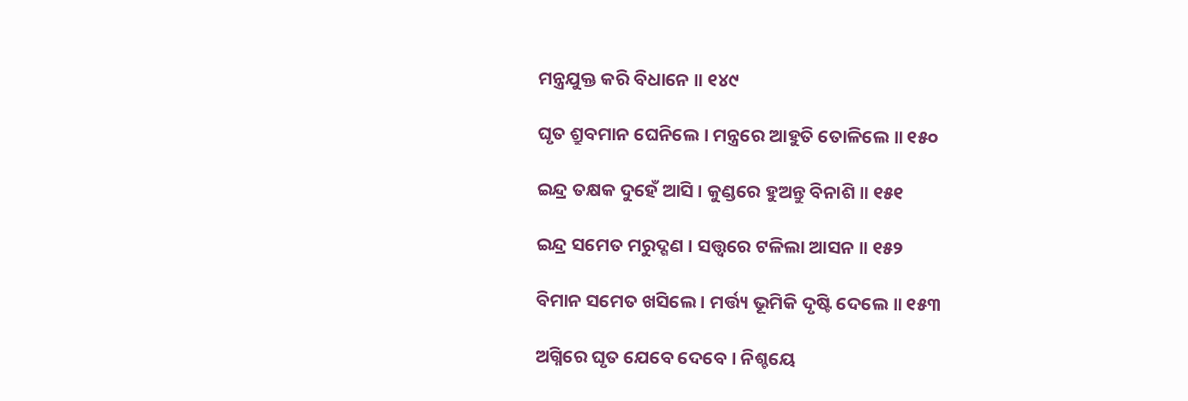ମନ୍ତ୍ରଯୁକ୍ତ କରି ବିଧାନେ ॥ ୧୪୯

ଘୃତ ଶ୍ରୁବମାନ ଘେନିଲେ । ମନ୍ତ୍ରରେ ଆହୁତି ତୋଳିଲେ ॥ ୧୫୦

ଇନ୍ଦ୍ର ତକ୍ଷକ ଦୁହେଁ ଆସି । କୁଣ୍ଡରେ ହୁଅନ୍ତୁ ବିନାଶି ॥ ୧୫୧

ଇନ୍ଦ୍ର ସମେତ ମରୁଦ୍ଗଣ । ସତ୍ତ୍ୱରେ ଟଳିଲା ଆସନ ॥ ୧୫୨

ବିମାନ ସମେତ ଖସିଲେ । ମର୍ତ୍ତ୍ୟ ଭୂମିକି ଦୃଷ୍ଟି ଦେଲେ ॥ ୧୫୩

ଅଗ୍ନିରେ ଘୃତ ଯେବେ ଦେବେ । ନିଶ୍ଚୟେ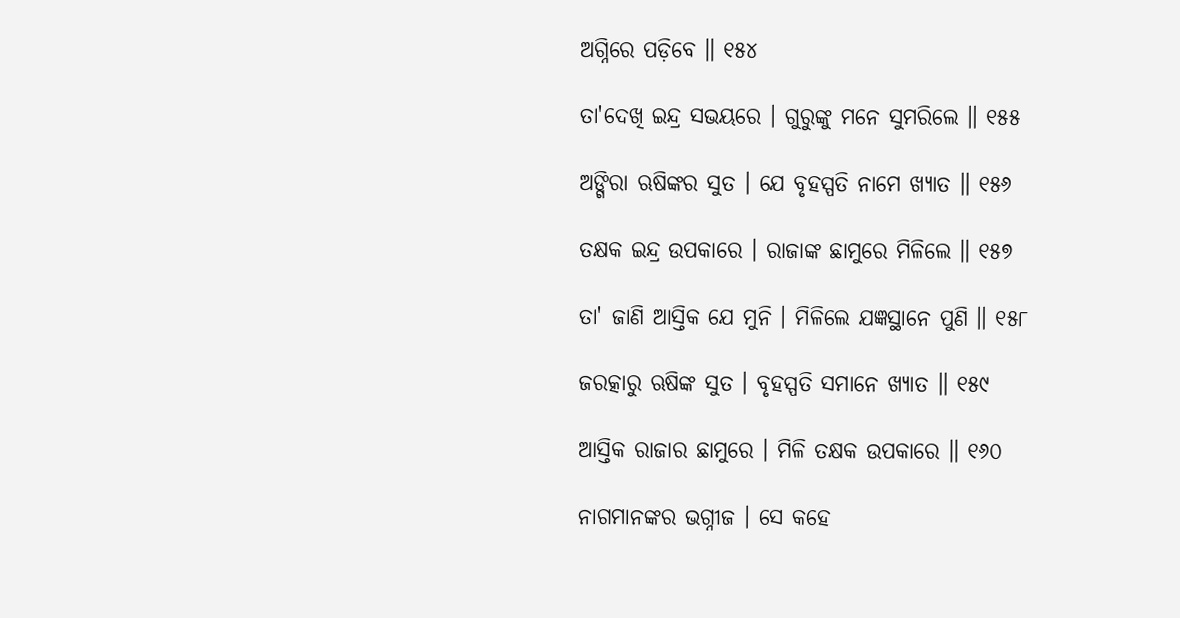ଅଗ୍ନିରେ ପଡ଼ିବେ ॥ ୧୫୪

ତା'ଦେଖି ଇନ୍ଦ୍ର ସଭୟରେ । ଗୁରୁଙ୍କୁ ମନେ ସୁମରିଲେ ॥ ୧୫୫

ଅଙ୍ଗିରା ଋଷିଙ୍କର ସୁତ । ଯେ ବୃହସ୍ପତି ନାମେ ଖ୍ୟାତ ॥ ୧୫୬

ତକ୍ଷକ ଇନ୍ଦ୍ର ଉପକାରେ । ରାଜାଙ୍କ ଛାମୁରେ ମିଳିଲେ ॥ ୧୫୭

ତା' ଜାଣି ଆସ୍ତିକ ଯେ ମୁନି । ମିଳିଲେ ଯଜ୍ଞସ୍ଥାନେ ପୁଣି ॥ ୧୫୮

ଜରତ୍କାରୁ ଋଷିଙ୍କ ସୁତ । ବୃହସ୍ପତି ସମାନେ ଖ୍ୟାତ ॥ ୧୫୯

ଆସ୍ତିକ ରାଜାର ଛାମୁରେ । ମିଳି ତକ୍ଷକ ଉପକାରେ ॥ ୧୬୦

ନାଗମାନଙ୍କର ଭଗ୍ନୀଜ । ସେ କହେ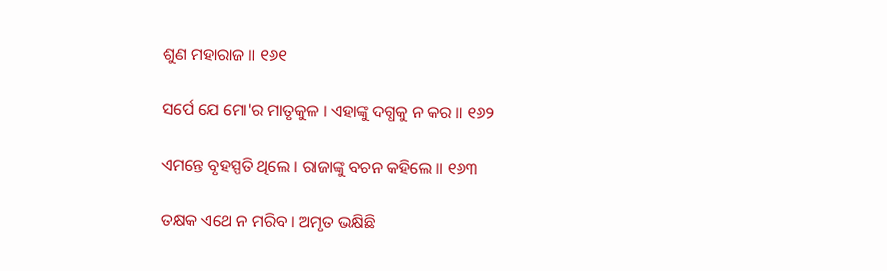ଶୁଣ ମହାରାଜ ॥ ୧୬୧

ସର୍ପେ ଯେ ମୋ'ର ମାତୃକୁଳ । ଏହାଙ୍କୁ ଦଗ୍ଧକୁ ନ କର ॥ ୧୬୨

ଏମନ୍ତେ ବୃହସ୍ପତି ଥିଲେ । ରାଜାଙ୍କୁ ବଚନ କହିଲେ ॥ ୧୬୩

ତକ୍ଷକ ଏଥେ ନ ମରିବ । ଅମୃତ ଭକ୍ଷିଛି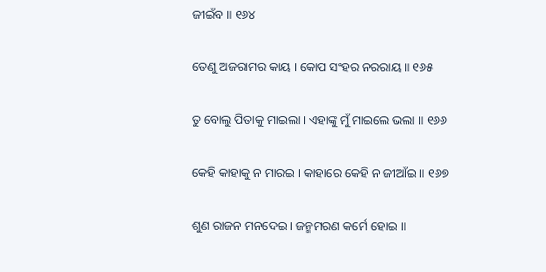ଜୀଇଁବ ॥ ୧୬୪

ତେଣୁ ଅଜରାମର କାୟ । କୋପ ସଂହର ନରରାୟ ॥ ୧୬୫

ତୁ ବୋଲୁ ପିତାକୁ ମାଇଲା । ଏହାଙ୍କୁ ମୁଁ ମାଇଲେ ଭଲା ॥ ୧୬୬

କେହି କାହାକୁ ନ ମାରଇ । କାହାରେ କେହି ନ ଜୀଆଁଇ ॥ ୧୬୭

ଶୁଣ ରାଜନ ମନଦେଇ । ଜନ୍ମମରଣ କର୍ମେ ହୋଇ ॥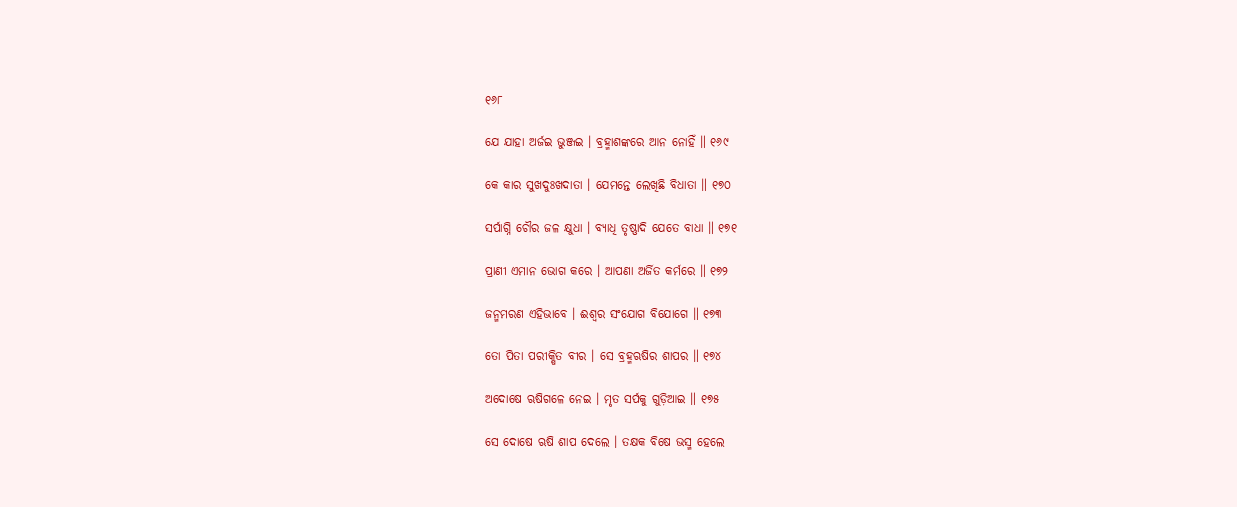୧୬୮

ଯେ ଯାହା ଅର୍ଜଇ ଭୁଞ୍ଜଇ । ବ୍ରହ୍ମାଶଙ୍କରେ ଆନ ନୋହିଁ ॥ ୧୬୯

କେ କାର ସୁଖଦୁଃଖଦାତା । ଯେମନ୍ତେ ଲେଖିଛି ବିଧାତା ॥ ୧୭୦

ସର୍ପାଗ୍ନି ଚୌର ଜଳ କ୍ଷୁଧା । ବ୍ୟାଧି ତୃଷ୍ଣାଦି ଯେତେ ବାଧା ॥ ୧୭୧

ପ୍ରାଣୀ ଏମାନ ଭୋଗ କରେ । ଆପଣା ଅର୍ଜିତ କର୍ମରେ ॥ ୧୭୨

ଜନ୍ମମରଣ ଏହିଭାବେ । ଈଶ୍ୱର ସଂଯୋଗ ବିଯୋଗେ ॥ ୧୭୩

ତୋ ପିତା ପରୀକ୍ଷିତ ବୀର । ସେ ବ୍ରହ୍ମଋଷିର ଶାପର ॥ ୧୭୪

ଅଦୋଷେ ଋଷିଗଳେ ନେଇ । ମୃତ ସର୍ପକୁ ଗୁଡ଼ିଆଇ ॥ ୧୭୫

ସେ ଦୋଷେ ଋଷି ଶାପ ଦେଲେ । ତକ୍ଷକ ବିଷେ ଭସ୍ମ ହେଲେ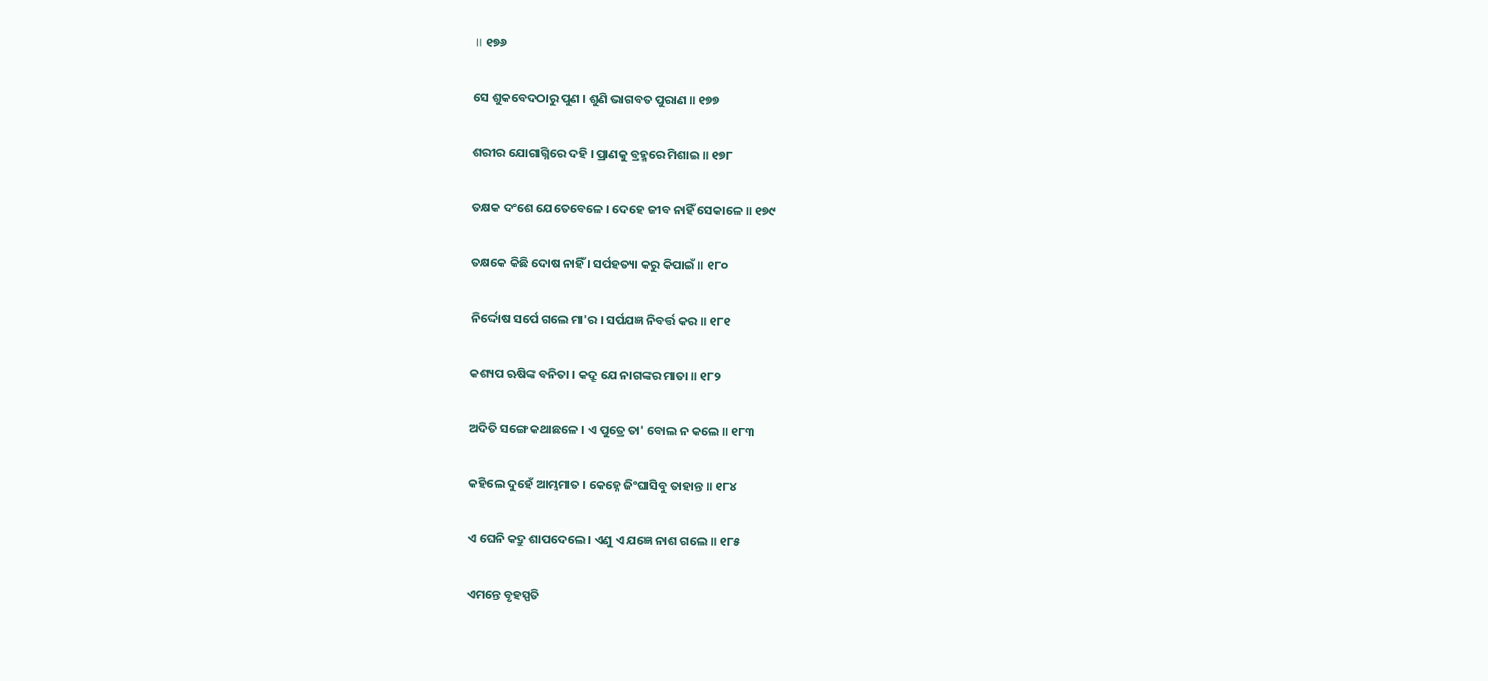॥ ୧୭୬

ସେ ଶୁକବେଦଠାରୁ ପୁଣ । ଶୁଣି ଭାଗବତ ପୁରାଣ ॥ ୧୭୭

ଶରୀର ଯୋଗାଗ୍ନିରେ ଦହି । ପ୍ରାଣକୁ ବ୍ରହ୍ମରେ ମିଶାଇ ॥ ୧୭୮

ତକ୍ଷକ ଦଂଶେ ଯେତେବେଳେ । ଦେହେ ଜୀବ ନାହିଁ ସେକାଳେ ॥ ୧୭୯

ତକ୍ଷକେ କିଛି ଦୋଷ ନାହିଁ । ସର୍ପହତ୍ୟା କରୁ କିପାଇଁ ॥ ୧୮୦

ନିର୍ଦ୍ଦୋଷ ସର୍ପେ ଗଲେ ମା'ର । ସର୍ପଯଜ୍ଞ ନିବର୍ତ୍ତ କର ॥ ୧୮୧

କଶ୍ୟପ ଋଷିଙ୍କ ବନିତା । କଦ୍ରୂ ଯେ ନାଗଙ୍କର ମାତା ॥ ୧୮୨

ଅଦିତି ସଙ୍ଗେ କଥାଛଳେ । ଏ ପୁତ୍ରେ ତା' ବୋଲ ନ କଲେ ॥ ୧୮୩

କହିଲେ ଦୁହେଁ ଆମ୍ଭମାତ । କେହ୍ନେ ଜିଂଘାସିବୁ ତାହାନ୍ତ ॥ ୧୮୪

ଏ ଘେନି କଦ୍ରୁ ଶାପଦେଲେ । ଏଣୁ ଏ ଯଜ୍ଞେ ନାଶ ଗଲେ ॥ ୧୮୫

ଏମନ୍ତେ ବୃହସ୍ପତି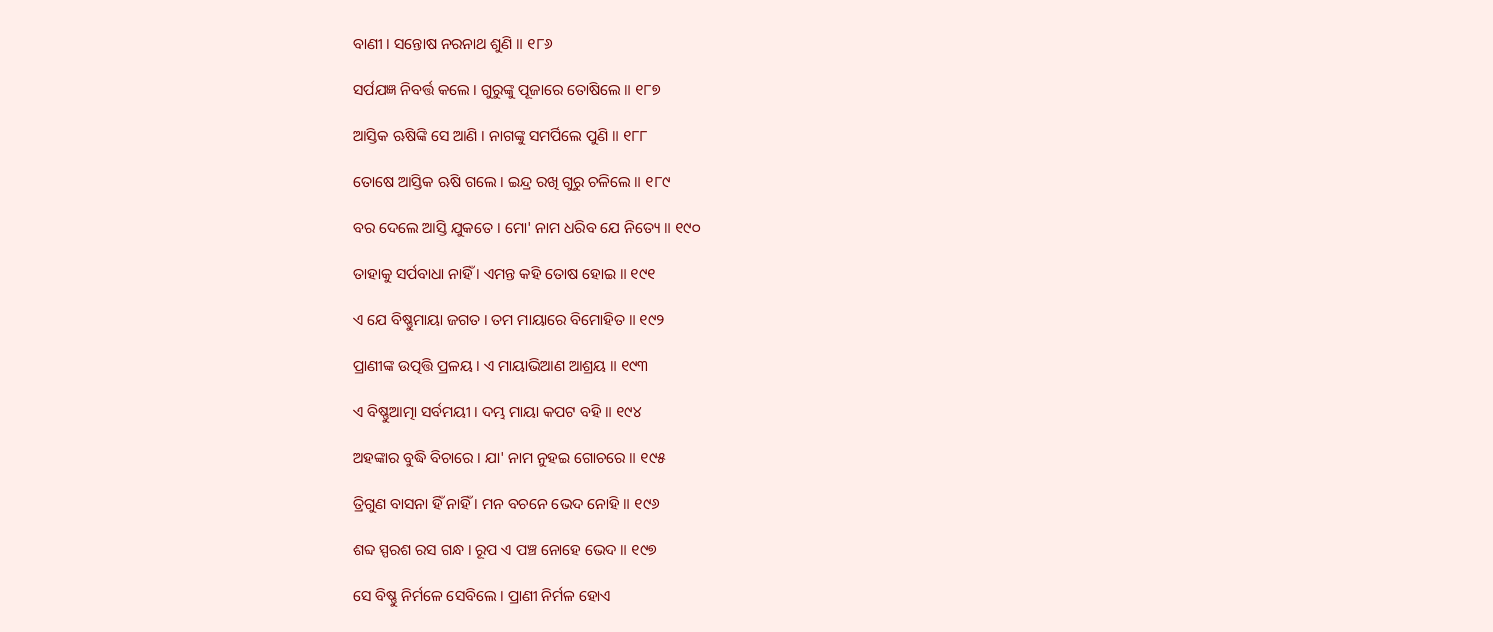ବାଣୀ । ସନ୍ତୋଷ ନରନାଥ ଶୁଣି ॥ ୧୮୬

ସର୍ପଯଜ୍ଞ ନିବର୍ତ୍ତ କଲେ । ଗୁରୁଙ୍କୁ ପୂଜାରେ ତୋଷିଲେ ॥ ୧୮୭

ଆସ୍ତିକ ଋଷିଙ୍କି ସେ ଆଣି । ନାଗଙ୍କୁ ସମର୍ପିଲେ ପୁଣି ॥ ୧୮୮

ତୋଷେ ଆସ୍ତିକ ଋଷି ଗଲେ । ଇନ୍ଦ୍ର ରଖି ଗୁରୁ ଚଳିଲେ ॥ ୧୮୯

ବର ଦେଲେ ଆସ୍ତି ଯୁକତେ । ମୋ' ନାମ ଧରିବ ଯେ ନିତ୍ୟେ ॥ ୧୯୦

ତାହାକୁ ସର୍ପବାଧା ନାହିଁ । ଏମନ୍ତ କହି ତୋଷ ହୋଇ ॥ ୧୯୧

ଏ ଯେ ବିଷ୍ଣୁମାୟା ଜଗତ । ତମ ମାୟାରେ ବିମୋହିତ ॥ ୧୯୨

ପ୍ରାଣୀଙ୍କ ଉତ୍ପତ୍ତି ପ୍ରଳୟ । ଏ ମାୟାଭିଆଣ ଆଶ୍ରୟ ॥ ୧୯୩

ଏ ବିଷ୍ଣୁଆତ୍ମା ସର୍ବମୟୀ । ଦମ୍ଭ ମାୟା କପଟ ବହି ॥ ୧୯୪

ଅହଙ୍କାର ବୁଦ୍ଧି ବିଚାରେ । ଯା' ନାମ ନୁହଇ ଗୋଚରେ ॥ ୧୯୫

ତ୍ରିଗୁଣ ବାସନା ହିଁ ନାହିଁ । ମନ ବଚନେ ଭେଦ ନୋହି ॥ ୧୯୬

ଶବ୍ଦ ସ୍ପରଶ ରସ ଗନ୍ଧ । ରୂପ ଏ ପଞ୍ଚ ନୋହେ ଭେଦ ॥ ୧୯୭

ସେ ବିଷ୍ଣୁ ନିର୍ମଳେ ସେବିଲେ । ପ୍ରାଣୀ ନିର୍ମଳ ହୋଏ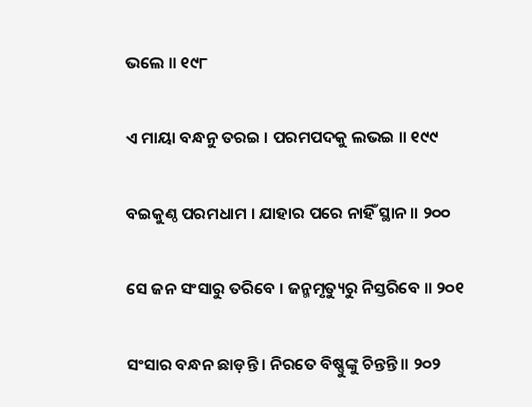ଭଲେ ॥ ୧୯୮

ଏ ମାୟା ବନ୍ଧନୁ ତରଇ । ପରମପଦକୁ ଲଭଇ ॥ ୧୯୯

ବଇକୁଣ୍ଠ ପରମଧାମ । ଯାହାର ପରେ ନାହିଁ ସ୍ଥାନ ॥ ୨୦୦

ସେ ଜନ ସଂସାରୁ ତରିବେ । ଜନ୍ମମୃତ୍ୟୁରୁ ନିସ୍ତରିବେ ॥ ୨୦୧

ସଂସାର ବନ୍ଧନ ଛାଡ଼ନ୍ତି । ନିରତେ ବିଷ୍ଣୁଙ୍କୁ ଚିନ୍ତନ୍ତି ॥ ୨୦୨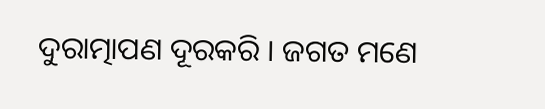ଦୁରାତ୍ମାପଣ ଦୂରକରି । ଜଗତ ମଣେ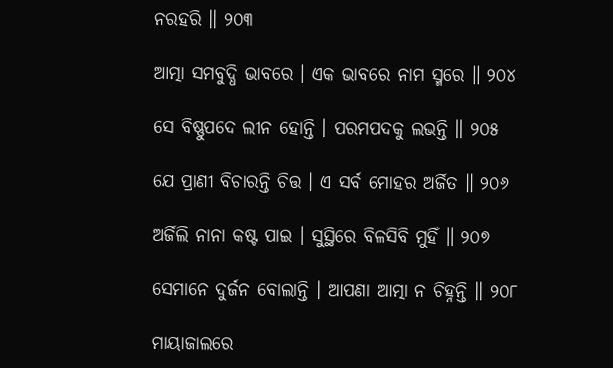ନରହରି ॥ ୨୦୩

ଆତ୍ମା ସମବୁଦ୍ଧି ଭାବରେ । ଏକ ଭାବରେ ନାମ ସ୍ମରେ ॥ ୨୦୪

ସେ ବିଷ୍ଣୁପଦେ ଲୀନ ହୋନ୍ତି । ପରମପଦକୁ ଲଭନ୍ତି ॥ ୨୦୫

ଯେ ପ୍ରାଣୀ ବିଚାରନ୍ତି ଚିତ୍ତ । ଏ ସର୍ବ ମୋହର ଅର୍ଜିତ ॥ ୨୦୬

ଅର୍ଜିଲି ନାନା କଷ୍ଟ ପାଇ । ସୁସ୍ଥିରେ ବିଳସିବି ମୁହିଁ ॥ ୨୦୭

ସେମାନେ ଦୁର୍ଜନ ବୋଲାନ୍ତି । ଆପଣା ଆତ୍ମା ନ ଚିହ୍ନନ୍ତି ॥ ୨୦୮

ମାୟାଜାଲରେ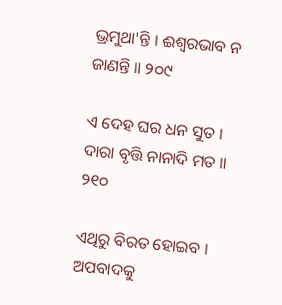ଭ୍ରମୁଥା'ନ୍ତି । ଈଶ୍ୱରଭାବ ନ ଜାଣନ୍ତି ॥ ୨୦୯

ଏ ଦେହ ଘର ଧନ ସୁତ । ଦାରା ବୃତ୍ତି ନାନାଦି ମତ ॥ ୨୧୦

ଏଥିରୁ ବିରତ ହୋଇବ । ଅପବାଦକୁ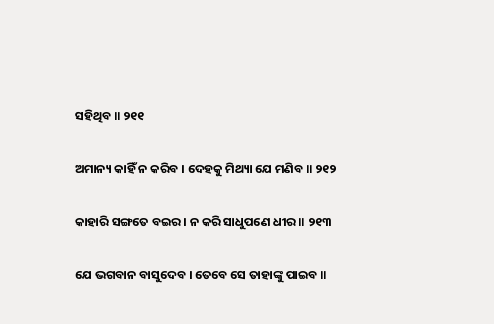ସହିଥିବ ॥ ୨୧୧

ଅମାନ୍ୟ କାହିଁ ନ କରିବ । ଦେହକୁ ମିଥ୍ୟା ଯେ ମଣିବ ॥ ୨୧୨

କାହାରି ସଙ୍ଗତେ ବଇର । ନ କରି ସାଧୁପଣେ ଧୀର ॥ ୨୧୩

ଯେ ଭଗବାନ ବାସୁଦେବ । ତେବେ ସେ ତାହାଙ୍କୁ ପାଇବ ॥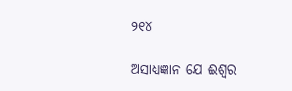୨୧୪

ଅସାଧ୍ୟଜ୍ଞାନ ଯେ ଈଶ୍ୱର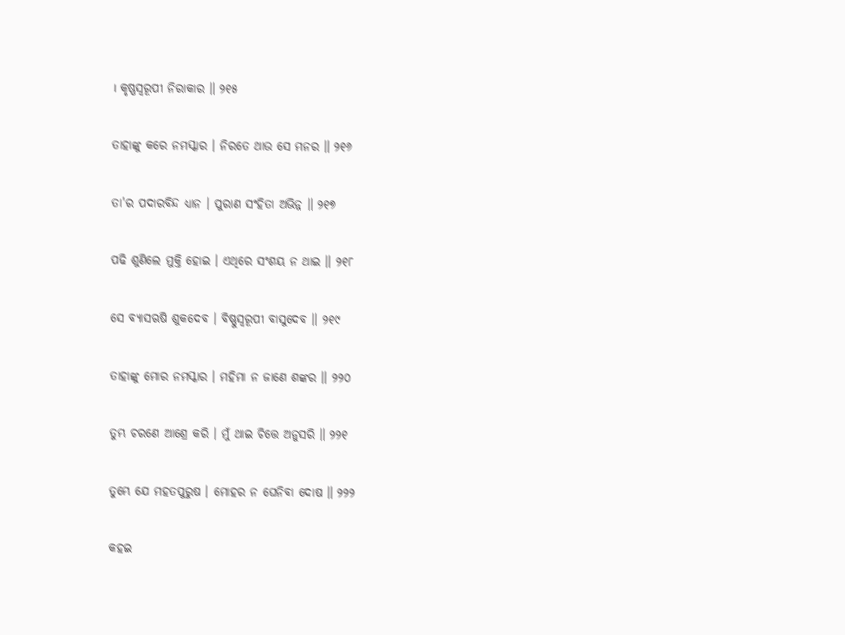। କୃଷ୍ଣସ୍ୱରୂପୀ ନିରାକାର ॥ ୨୧୫

ତାହାଙ୍କୁ କରେ ନମସ୍କାର । ନିରତେ ଥାଉ ସେ ମନର ॥ ୨୧୬

ତା'ର ପଦାରବିନ୍ଦ ଧ୍ୟାନ । ପୁରାଣ ସଂହିତା ଅଭିନ୍ନ ॥ ୨୧୭

ପଢି ଶୁଣିଲେ ମୁକ୍ତି ହୋଇ । ଏଥିରେ ସଂଶୟ ନ ଥାଇ ॥ ୨୧୮

ସେ ବ୍ୟାସଋଷି ଶୁକଦେବ । ବିଷ୍ଣୁସ୍ୱରୂପୀ ବାସୁଦେବ ॥ ୨୧୯

ତାହାଙ୍କୁ ମୋର ନମସ୍କାର । ମହିମା ନ ଜାଣେ ଶଙ୍କର ॥ ୨୨୦

ତୁମ୍ଭ ଚରଣେ ଆଶ୍ରେ କରି । ମୁଁ ଥାଇ ଚିତ୍ତେ ଅନୁସରି ॥ ୨୨୧

ତୁମ୍ଭେ ଯେ ମହତପୁରୁଷ । ମୋହର ନ ଘେନିବା ଦୋଷ ॥ ୨୨୨

କହଇ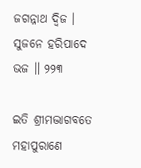ଜଗନ୍ନାଥ ଦ୍ୱିଜ । ସୁଜନେ ହରିପାଦେ ଭଜ ॥ ୨୨୩

ଇତି ଶ୍ରୀମଦ୍ଭାଗବତେ ମହାପୁରାଣେ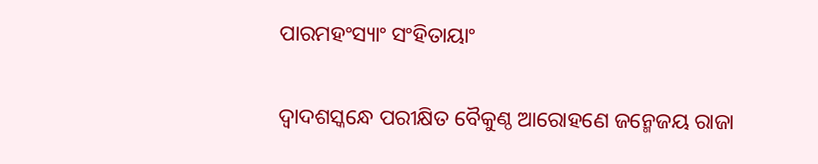ପାରମହଂସ୍ୟାଂ ସଂହିତାୟାଂ

ଦ୍ୱାଦଶସ୍କନ୍ଧେ ପରୀକ୍ଷିତ ବୈକୁଣ୍ଠ ଆରୋହଣେ ଜନ୍ମେଜୟ ରାଜା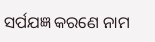ସର୍ପଯଜ୍ଞ କରଣେ ନାମ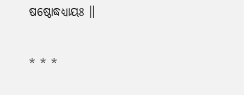ଷଷ୍ଠୋଦ୍ଧଧ୍ୟାୟଃ ॥

* * *